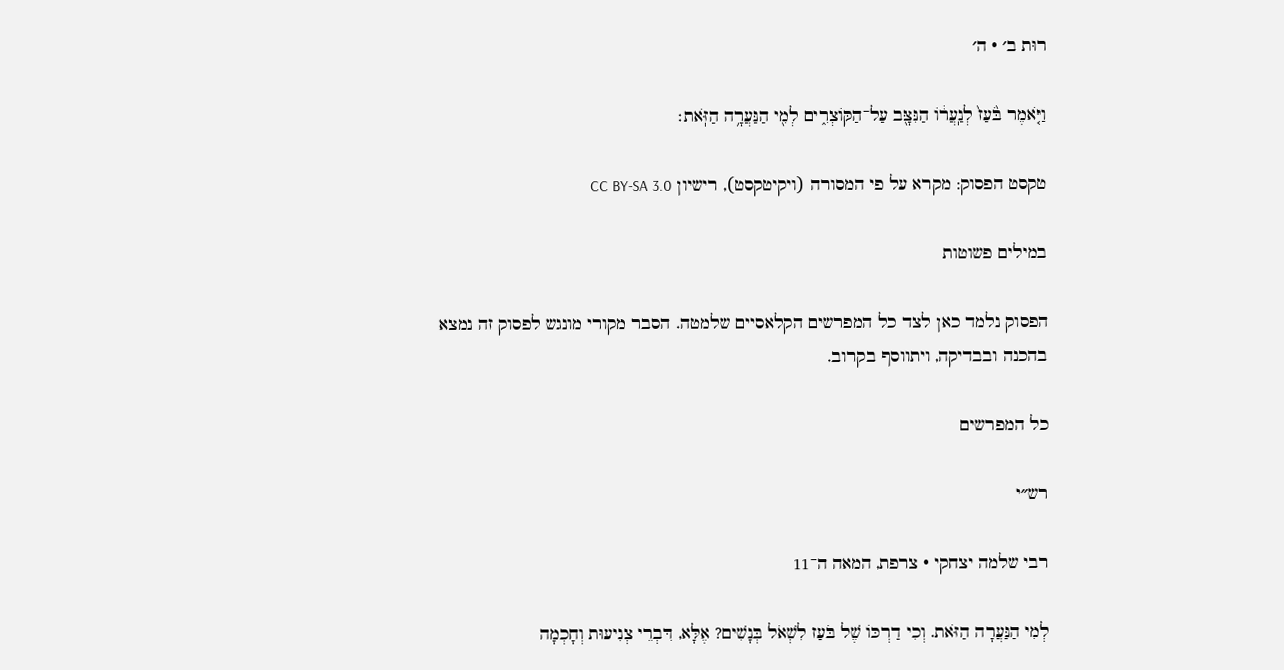רוּת ב׳ · ה׳

וַיֹּ֤אמֶר בֹּ֙עַז֙ לְנַֽעֲר֔וֹ הַנִּצָּ֖ב עַל־הַקּוֹצְרִ֑ים לְמִ֖י הַנַּעֲרָ֥ה הַזֹּֽאת׃

טקסט הפסוק: מקרא על פי המסורה (ויקיטקסט), רישיון CC BY-SA 3.0

במילים פשוטות

הפסוק נלמד כאן לצד כל המפרשים הקלאסיים שלמטה. הסבר מקורי מונגש לפסוק זה נמצא בהכנה ובבדיקה, ויתווסף בקרוב.

כל המפרשים

רש״י

רבי שלמה יצחקי · צרפת, המאה ה־11

לְמִי הַנַּעֲרָה הַזֹּאת. וְכִי דַרְכּוֹ שֶׁל בֹּעַז לִשְׁאֹל בְּנָשִׁים? אֶלָּא, דִּבְרֵי צְנִיעוּת וְחָכְמָה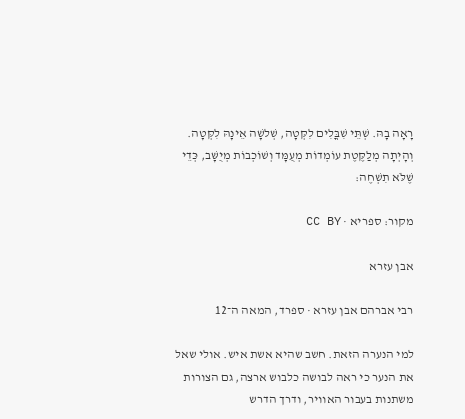רָאָה בָהּ. שְׁתֵּי שִׁבֳּלִים לִקְּטָה, שְׁלשָׁה אֵינָהּ לִקְּטָה. וְהָיְתָה מְלַקֶּטֶת עוֹמְדוֹת מְעֻמָּד וְשׁוֹכְבוֹת מְיֻשָּׁב, כְּדֵי שֶׁלֹּא תִשְׁחֶה:

מקור: ספריא · CC BY

אבן עזרא

רבי אברהם אבן עזרא · ספרד, המאה ה־12

למי הנערה הזאת. חשב שהיא אשת איש. אולי שאל את הנער כי ראה לבושה כלבוש ארצה, גם הצורות משתנות בעבור האוויר, ודרך הדרש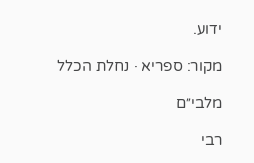ידוע.

מקור: ספריא · נחלת הכלל

מלבי״ם

רבי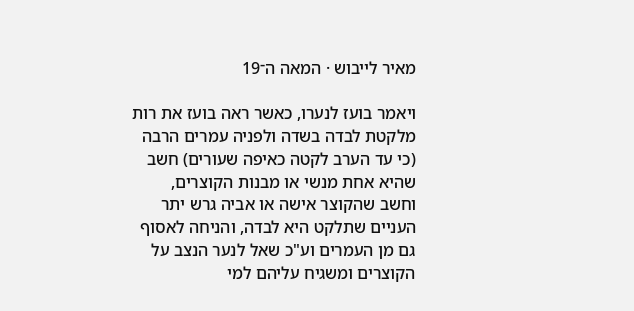מאיר לייבוש · המאה ה־19

ויאמר בועז לנערו, כאשר ראה בועז את רות מלקטת לבדה בשדה ולפניה עמרים הרבה (כי עד הערב לקטה כאיפה שעורים) חשב שהיא אחת מנשי או מבנות הקוצרים, וחשב שהקוצר אישה או אביה גרש יתר העניים שתלקט היא לבדה, והניחה לאסוף גם מן העמרים וע"כ שאל לנער הנצב על הקוצרים ומשגיח עליהם למי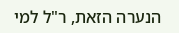הנערה הזאת, ר"ל למי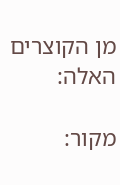מן הקוצרים האלה:

מקור: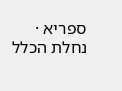ספריא · נחלת הכלל